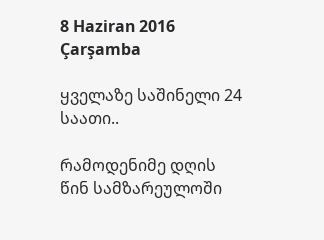8 Haziran 2016 Çarşamba

ყველაზე საშინელი 24 საათი..

რამოდენიმე დღის წინ სამზარეულოში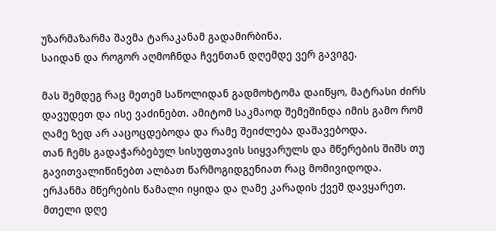უზარმაზარმა შავმა ტარაკანამ გადამირბინა.
საიდან და როგორ აღმოჩნდა ჩვენთან დღემდე ვერ გავიგე.

მას შემდეგ რაც მეთემ საწოლიდან გადმოხტომა დაიწყო, მატრასი ძირს დავუდეთ და ისე ვაძინებთ. ამიტომ საკმაოდ შემეშინდა იმის გამო რომ ღამე ზედ არ ააცოცდებოდა და რამე შეიძლება დაშავებოდა.
თან ჩემს გადაჭარბებულ სისუფთავის სიყვარულს და მწერების შიშს თუ გავითვალიწინებთ ალბათ წარმოგიდგენიათ რაც მომივიდოდა.
ერჰანმა მწერების წამალი იყიდა და ღამე კარადის ქვეშ დავყარეთ.
მთელი დღე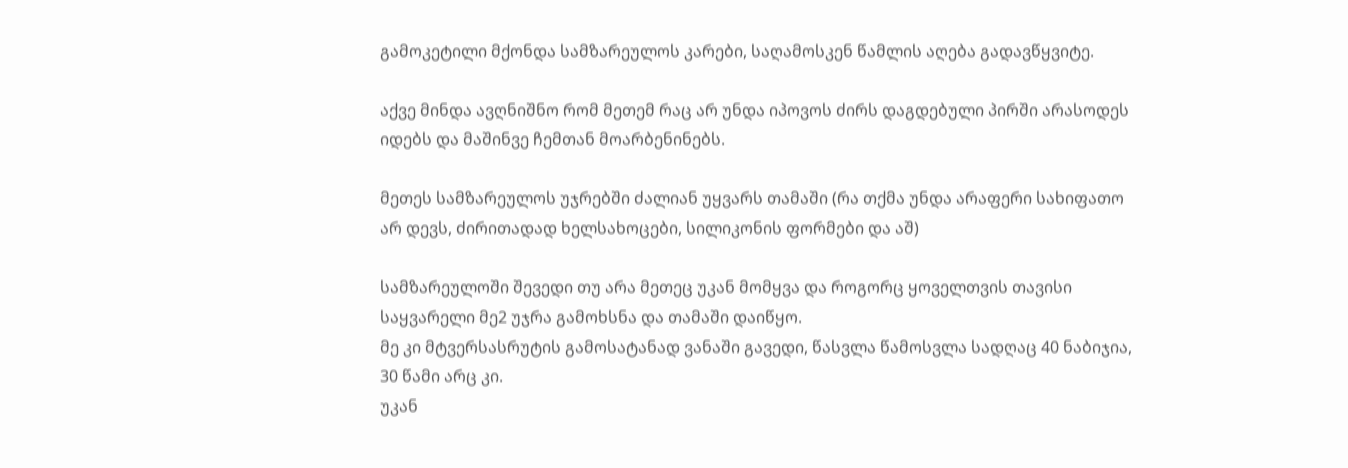გამოკეტილი მქონდა სამზარეულოს კარები, საღამოსკენ წამლის აღება გადავწყვიტე.

აქვე მინდა ავღნიშნო რომ მეთემ რაც არ უნდა იპოვოს ძირს დაგდებული პირში არასოდეს იდებს და მაშინვე ჩემთან მოარბენინებს.

მეთეს სამზარეულოს უჯრებში ძალიან უყვარს თამაში (რა თქმა უნდა არაფერი სახიფათო არ დევს, ძირითადად ხელსახოცები, სილიკონის ფორმები და აშ)

სამზარეულოში შევედი თუ არა მეთეც უკან მომყვა და როგორც ყოველთვის თავისი საყვარელი მე2 უჯრა გამოხსნა და თამაში დაიწყო.
მე კი მტვერსასრუტის გამოსატანად ვანაში გავედი, წასვლა წამოსვლა სადღაც 40 ნაბიჯია, 30 წამი არც კი.
უკან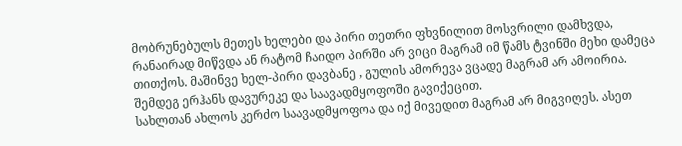მობრუნებულს მეთეს ხელები და პირი თეთრი ფხვნილით მოსვრილი დამხვდა, რანაირად მიწვდა ან რატომ ჩაიდო პირში არ ვიცი მაგრამ იმ წამს ტვინში მეხი დამეცა თითქოს. მაშინვე ხელ-პირი დავბანე , გულის ამორევა ვცადე მაგრამ არ ამოირია.
შემდეგ ერჰანს დავურეკე და საავადმყოფოში გავიქეცით.
სახლთან ახლოს კერძო საავადმყოფოა და იქ მივედით მაგრამ არ მიგვიღეს. ასეთ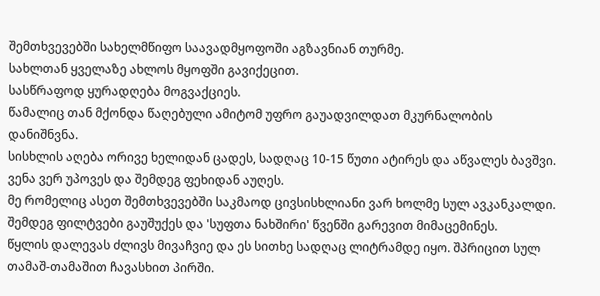შემთხვევებში სახელმწიფო საავადმყოფოში აგზავნიან თურმე.
სახლთან ყველაზე ახლოს მყოფში გავიქეცით.
სასწრაფოდ ყურადღება მოგვაქციეს.
წამალიც თან მქონდა წაღებული ამიტომ უფრო გაუადვილდათ მკურნალობის დანიშნვნა.
სისხლის აღება ორივე ხელიდან ცადეს, სადღაც 10-15 წუთი ატირეს და აწვალეს ბავშვი. ვენა ვერ უპოვეს და შემდეგ ფეხიდან აუღეს.
მე რომელიც ასეთ შემთხვევებში საკმაოდ ცივსისხლიანი ვარ ხოლმე სულ ავკანკალდი.
შემდეგ ფილტვები გაუშუქეს და 'სუფთა ნახშირი' წვენში გარევით მიმაცემინეს.
წყლის დალევას ძლივს მივაჩვიე და ეს სითხე სადღაც ლიტრამდე იყო. შპრიცით სულ თამაშ-თამაშით ჩავასხით პირში.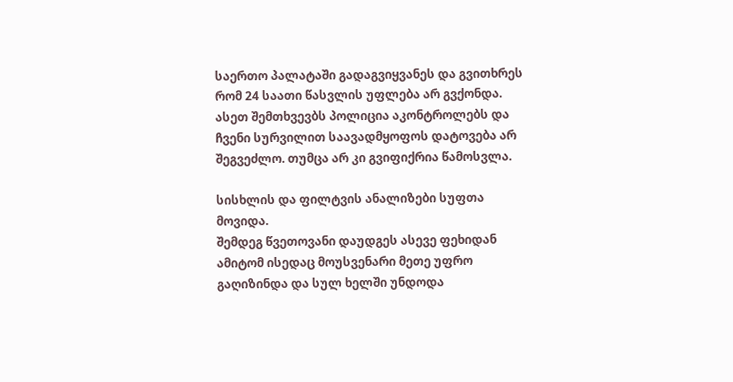საერთო პალატაში გადაგვიყვანეს და გვითხრეს რომ 24 საათი წასვლის უფლება არ გვქონდა. ასეთ შემთხვევბს პოლიცია აკონტროლებს და ჩვენი სურვილით საავადმყოფოს დატოვება არ შეგვეძლო. თუმცა არ კი გვიფიქრია წამოსვლა.

სისხლის და ფილტვის ანალიზები სუფთა მოვიდა.
შემდეგ წვეთოვანი დაუდგეს ასევე ფეხიდან ამიტომ ისედაც მოუსვენარი მეთე უფრო გაღიზინდა და სულ ხელში უნდოდა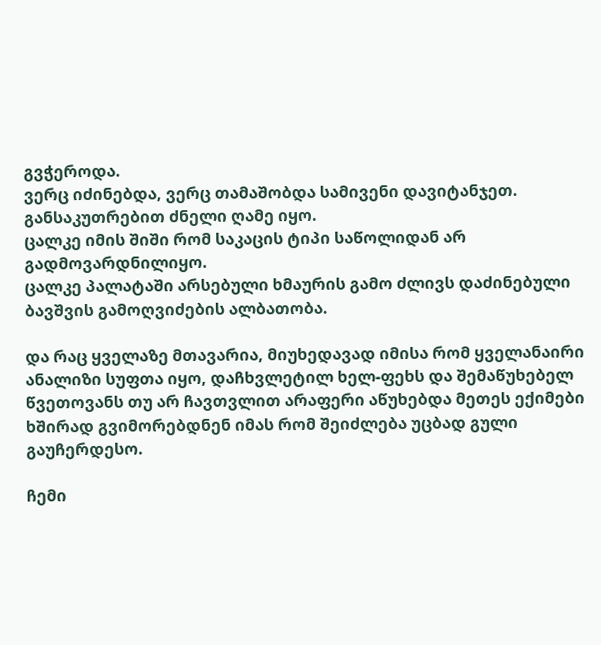გვჭეროდა.
ვერც იძინებდა, ვერც თამაშობდა სამივენი დავიტანჯეთ.
განსაკუთრებით ძნელი ღამე იყო.
ცალკე იმის შიში რომ საკაცის ტიპი საწოლიდან არ გადმოვარდნილიყო.
ცალკე პალატაში არსებული ხმაურის გამო ძლივს დაძინებული ბავშვის გამოღვიძების ალბათობა.

და რაც ყველაზე მთავარია, მიუხედავად იმისა რომ ყველანაირი ანალიზი სუფთა იყო, დაჩხვლეტილ ხელ-ფეხს და შემაწუხებელ წვეთოვანს თუ არ ჩავთვლით არაფერი აწუხებდა მეთეს ექიმები ხშირად გვიმორებდნენ იმას რომ შეიძლება უცბად გული გაუჩერდესო.

ჩემი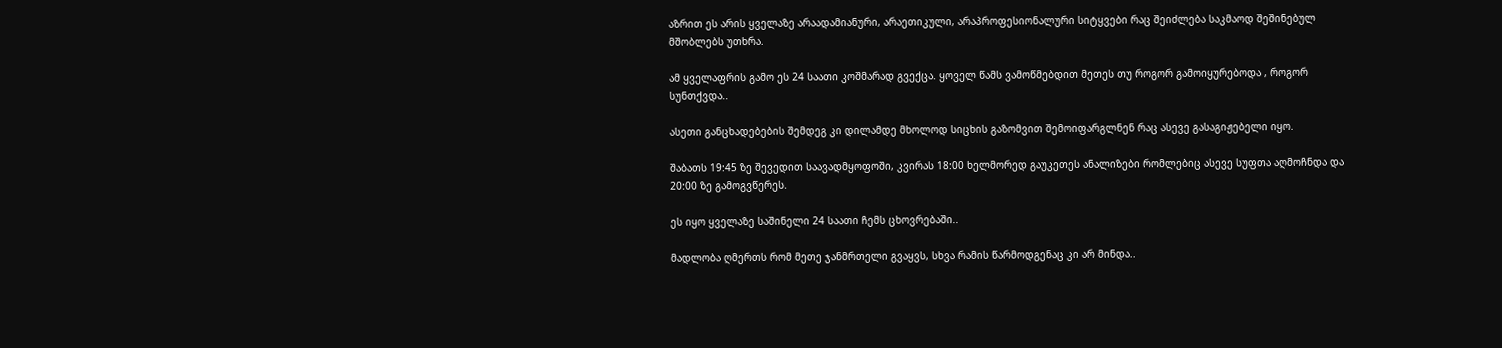აზრით ეს არის ყველაზე არაადამიანური, არაეთიკული, არაპროფესიონალური სიტყვები რაც შეიძლება საკმაოდ შეშინებულ მშობლებს უთხრა.

ამ ყველაფრის გამო ეს 24 საათი კოშმარად გვექცა. ყოველ წამს ვამოწმებდით მეთეს თუ როგორ გამოიყურებოდა , როგორ სუნთქვდა..

ასეთი განცხადებების შემდეგ კი დილამდე მხოლოდ სიცხის გაზომვით შემოიფარგლნენ რაც ასევე გასაგიჟებელი იყო.

შაბათს 19:45 ზე შევედით საავადმყოფოში, კვირას 18:00 ხელმორედ გაუკეთეს ანალიზები რომლებიც ასევე სუფთა აღმოჩნდა და 20:00 ზე გამოგვწერეს.

ეს იყო ყველაზე საშინელი 24 საათი ჩემს ცხოვრებაში..

მადლობა ღმერთს რომ მეთე ჯანმრთელი გვაყვს, სხვა რამის წარმოდგენაც კი არ მინდა..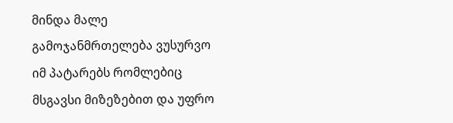მინდა მალე გამოჯანმრთელება ვუსურვო იმ პატარებს რომლებიც მსგავსი მიზეზებით და უფრო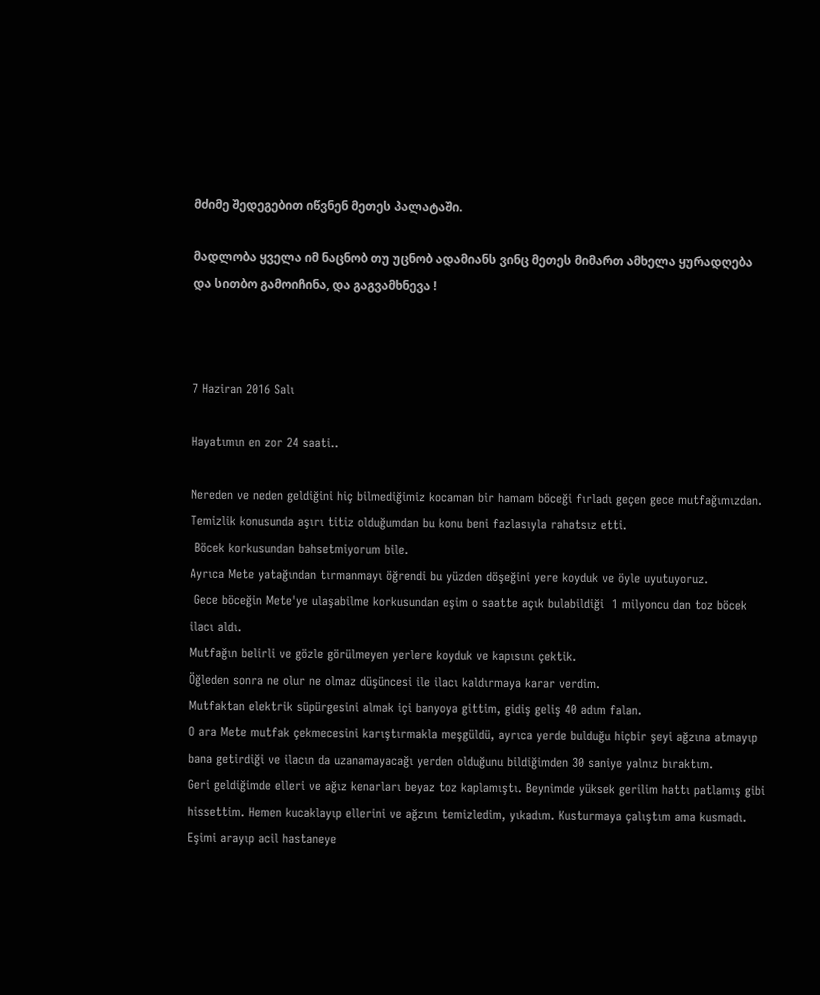მძიმე შედეგებით იწვნენ მეთეს პალატაში.

მადლობა ყველა იმ ნაცნობ თუ უცნობ ადამიანს ვინც მეთეს მიმართ ამხელა ყურადღება და სითბო გამოიჩინა, და გაგვამხნევა !



7 Haziran 2016 Salı

Hayatımın en zor 24 saati..

Nereden ve neden geldiğini hiç bilmediğimiz kocaman bir hamam böceği fırladı geçen gece mutfağımızdan. Temizlik konusunda aşırı titiz olduğumdan bu konu beni fazlasıyla rahatsız etti.
 Böcek korkusundan bahsetmiyorum bile.
Ayrıca Mete yatağından tırmanmayı öğrendi bu yüzden döşeğini yere koyduk ve öyle uyutuyoruz.
 Gece böceğin Mete'ye ulaşabilme korkusundan eşim o saatte açık bulabildiği  1 milyoncu dan toz böcek ilacı aldı.
Mutfağın belirli ve gözle görülmeyen yerlere koyduk ve kapısını çektik.
Öğleden sonra ne olur ne olmaz düşüncesi ile ilacı kaldırmaya karar verdim.
Mutfaktan elektrik süpürgesini almak içi banyoya gittim, gidiş geliş 40 adım falan.
O ara Mete mutfak çekmecesini karıştırmakla meşgüldü, ayrıca yerde bulduğu hiçbir şeyi ağzına atmayıp bana getirdiği ve ilacın da uzanamayacağı yerden olduğunu bildiğimden 30 saniye yalnız bıraktım.
Geri geldiğimde elleri ve ağız kenarları beyaz toz kaplamıştı. Beynimde yüksek gerilim hattı patlamış gibi hissettim. Hemen kucaklayıp ellerini ve ağzını temizledim, yıkadım. Kusturmaya çalıştım ama kusmadı. Eşimi arayıp acil hastaneye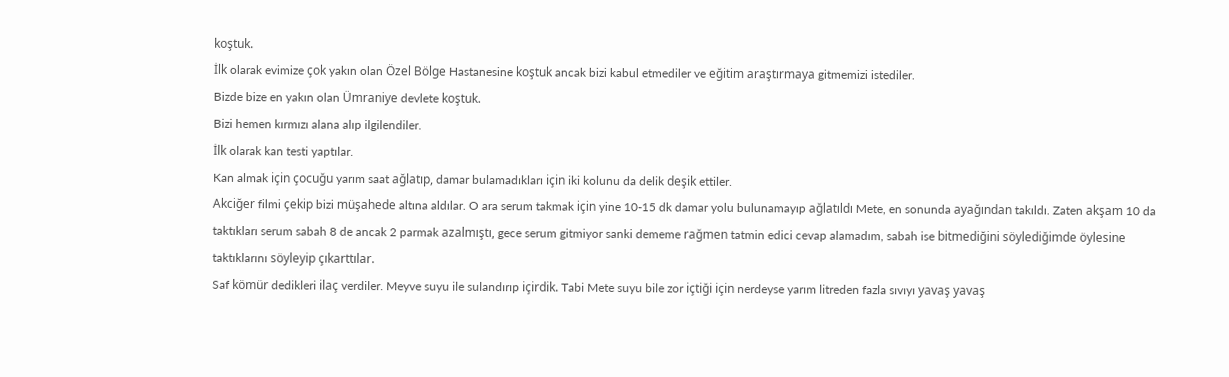koştuk.
İlk olarak evimize çok yakın olan Özel Bölge Hastanesine koştuk ancak bizi kabul etmediler ve eğitim araştırmaya gitmemizi istediler.
Bizde bize en yakın olan Ümraniye devlete koştuk.
Bizi hemen kırmızı alana alıp ilgilendiler.
İlk olarak kan testi yaptılar.
Kan almak için çocuğu yarım saat ağlatıp, damar bulamadıkları için iki kolunu da delik deşik ettiler.
Akciğer filmi çekip bizi müşahede altına aldılar. O ara serum takmak için yine 10-15 dk damar yolu bulunamayıp ağlatıldı Mete, en sonunda ayağından takıldı. Zaten akşam 10 da taktıkları serum sabah 8 de ancak 2 parmak azalmıştı, gece serum gitmiyor sanki dememe rağmen tatmin edici cevap alamadım, sabah ise bitmediğini söylediğimde öylesine taktıklarını söyleyip çıkarttılar.
Saf kömür dedikleri ilaç verdiler. Meyve suyu ile sulandırıp içirdik. Tabi Mete suyu bile zor içtiği için nerdeyse yarım litreden fazla sıvıyı yavaş yavaş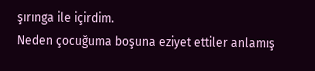şırınga ile içirdim.
Neden çocuğuma boşuna eziyet ettiler anlamış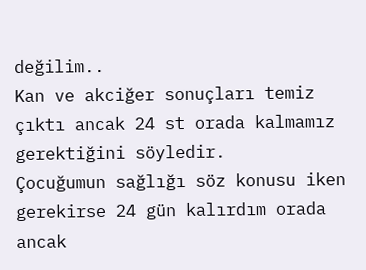değilim..
Kan ve akciğer sonuçları temiz çıktı ancak 24 st orada kalmamız gerektiğini söyledir.
Çocuğumun sağlığı söz konusu iken gerekirse 24 gün kalırdım orada ancak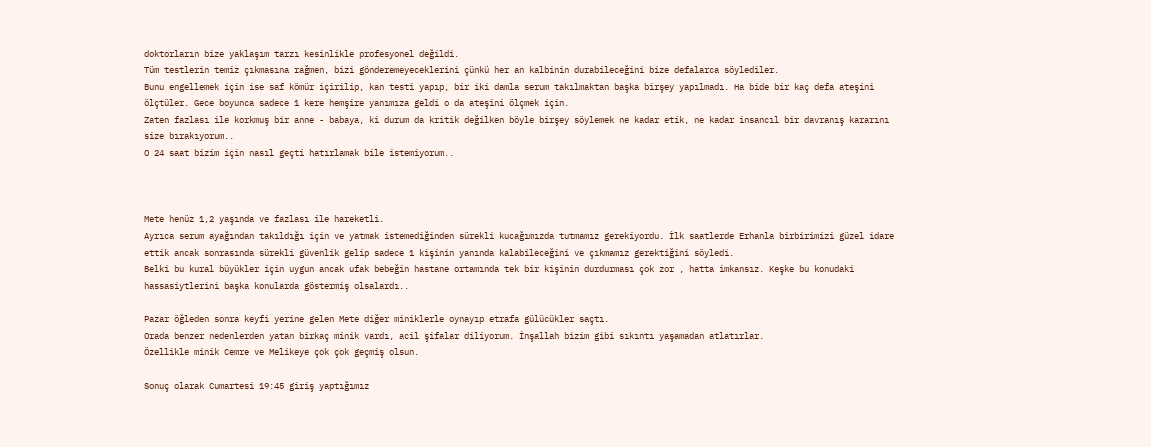doktorların bize yaklaşım tarzı kesinlikle profesyonel değildi.
Tüm testlerin temiz çıkmasına rağmen, bizi gönderemeyeceklerini çünkü her an kalbinin durabileceğini bize defalarca söylediler.
Bunu engellemek için ise saf kömür içirilip, kan testi yapıp, bir iki damla serum takılmaktan başka birşey yapılmadı. Ha bide bir kaç defa ateşini ölçtüler. Gece boyunca sadece 1 kere hemşire yanımıza geldi o da ateşini ölçmek için.
Zaten fazlası ile korkmuş bir anne - babaya, ki durum da kritik değilken böyle birşey söylemek ne kadar etik, ne kadar insancıl bir davranış kararını size bırakıyorum..
O 24 saat bizim için nasıl geçti hatırlamak bile istemiyorum..



Mete henüz 1,2 yaşında ve fazlası ile hareketli.
Ayrıca serum ayağından takıldığı için ve yatmak istemediğinden sürekli kucağımızda tutmamız gerekiyordu. İlk saatlerde Erhanla birbirimizi güzel idare ettik ancak sonrasında sürekli güvenlik gelip sadece 1 kişinin yanında kalabileceğini ve çıkmamız gerektiğini söyledi.
Belki bu kural büyükler için uygun ancak ufak bebeğin hastane ortamında tek bir kişinin durdurması çok zor , hatta imkansız. Keşke bu konudaki hassasiytlerini başka konularda göstermiş olsalardı..

Pazar öğleden sonra keyfi yerine gelen Mete diğer miniklerle oynayıp etrafa gülücükler saçtı.
Orada benzer nedenlerden yatan birkaç minik vardı, acil şifalar diliyorum. İnşallah bizim gibi sıkıntı yaşamadan atlatırlar.
Özellikle minik Cemre ve Melikeye çok çok geçmiş olsun.

Sonuç olarak Cumartesi 19:45 giriş yaptığımız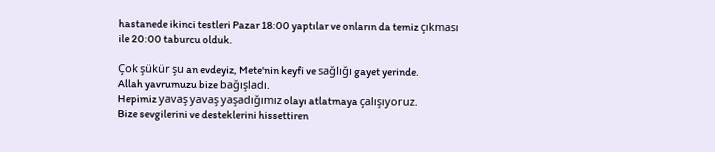hastanede ikinci testleri Pazar 18:00 yaptılar ve onların da temiz çıkması ile 20:00 taburcu olduk.

Çok şükür şu an evdeyiz, Mete'nin keyfi ve sağlığı gayet yerinde.
Allah yavrumuzu bize bağışladı.
Hepimiz yavaş yavaş yaşadığımız olayı atlatmaya çalışıyoruz.
Bize sevgilerini ve desteklerini hissettiren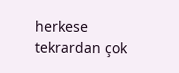herkese tekrardan çok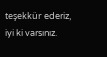teşekkür ederiz, iyi ki varsınız.